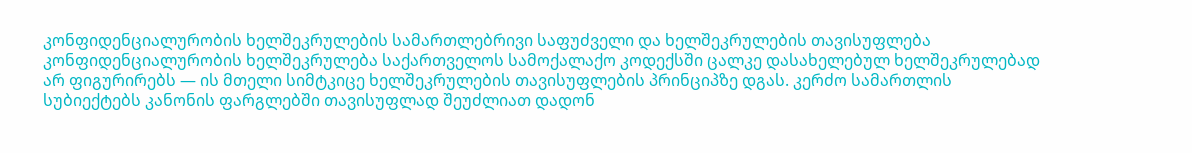კონფიდენციალურობის ხელშეკრულების სამართლებრივი საფუძველი და ხელშეკრულების თავისუფლება
კონფიდენციალურობის ხელშეკრულება საქართველოს სამოქალაქო კოდექსში ცალკე დასახელებულ ხელშეკრულებად არ ფიგურირებს — ის მთელი სიმტკიცე ხელშეკრულების თავისუფლების პრინციპზე დგას. კერძო სამართლის სუბიექტებს კანონის ფარგლებში თავისუფლად შეუძლიათ დადონ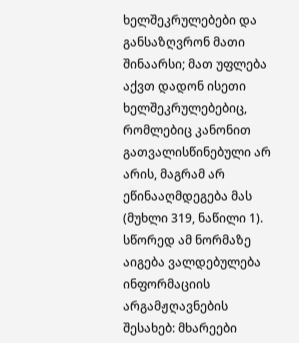ხელშეკრულებები და განსაზღვრონ მათი შინაარსი; მათ უფლება აქვთ დადონ ისეთი ხელშეკრულებებიც, რომლებიც კანონით გათვალისწინებული არ არის, მაგრამ არ ეწინააღმდეგება მას (მუხლი 319, ნაწილი 1). სწორედ ამ ნორმაზე აიგება ვალდებულება ინფორმაციის არგამჟღავნების შესახებ: მხარეები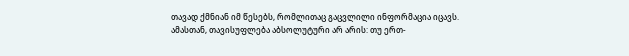თავად ქმნიან იმ წესებს, რომლითაც გაცვლილი ინფორმაცია იცავს.
ამასთან, თავისუფლება აბსოლუტური არ არის: თუ ერთ-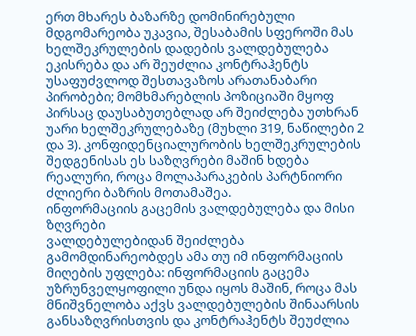ერთ მხარეს ბაზარზე დომინირებული მდგომარეობა უკავია, შესაბამის სფეროში მას ხელშეკრულების დადების ვალდებულება ეკისრება და არ შეუძლია კონტრაჰენტს უსაფუძვლოდ შესთავაზოს არათანაბარი პირობები; მომხმარებლის პოზიციაში მყოფ პირსაც დაუსაბუთებლად არ შეიძლება უთხრან უარი ხელშეკრულებაზე (მუხლი 319, ნაწილები 2 და 3). კონფიდენციალურობის ხელშეკრულების შედგენისას ეს საზღვრები მაშინ ხდება რეალური, როცა მოლაპარაკების პარტნიორი ძლიერი ბაზრის მოთამაშეა.
ინფორმაციის გაცემის ვალდებულება და მისი ზღვრები
ვალდებულებიდან შეიძლება გამომდინარეობდეს ამა თუ იმ ინფორმაციის მიღების უფლება: ინფორმაციის გაცემა უზრუნველყოფილი უნდა იყოს მაშინ, როცა მას მნიშვნელობა აქვს ვალდებულების შინაარსის განსაზღვრისთვის და კონტრაჰენტს შეუძლია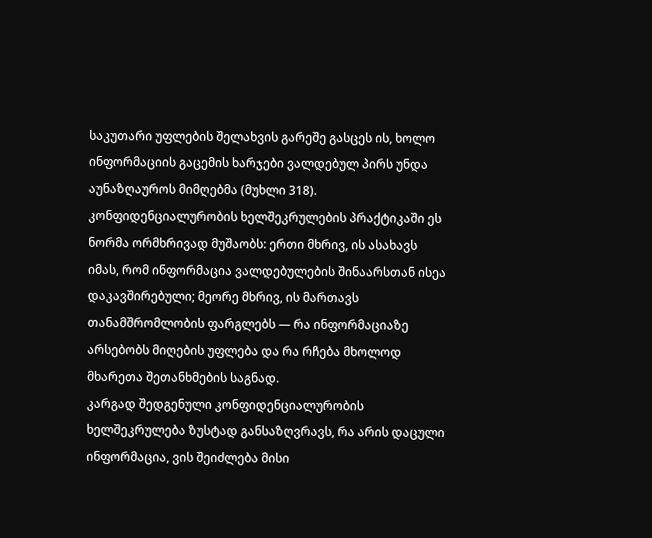საკუთარი უფლების შელახვის გარეშე გასცეს ის, ხოლო ინფორმაციის გაცემის ხარჯები ვალდებულ პირს უნდა აუნაზღაუროს მიმღებმა (მუხლი 318). კონფიდენციალურობის ხელშეკრულების პრაქტიკაში ეს ნორმა ორმხრივად მუშაობს: ერთი მხრივ, ის ასახავს იმას, რომ ინფორმაცია ვალდებულების შინაარსთან ისეა დაკავშირებული; მეორე მხრივ, ის მართავს თანამშრომლობის ფარგლებს — რა ინფორმაციაზე არსებობს მიღების უფლება და რა რჩება მხოლოდ მხარეთა შეთანხმების საგნად.
კარგად შედგენული კონფიდენციალურობის ხელშეკრულება ზუსტად განსაზღვრავს, რა არის დაცული ინფორმაცია, ვის შეიძლება მისი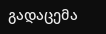გადაცემა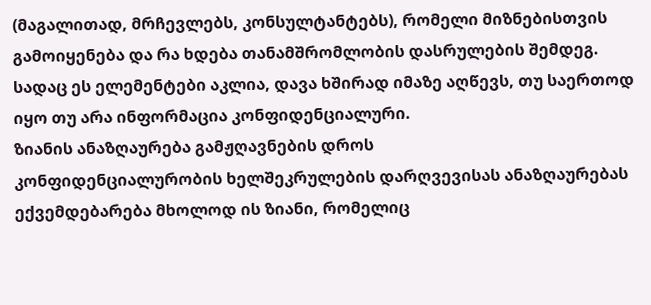(მაგალითად, მრჩევლებს, კონსულტანტებს), რომელი მიზნებისთვის გამოიყენება და რა ხდება თანამშრომლობის დასრულების შემდეგ. სადაც ეს ელემენტები აკლია, დავა ხშირად იმაზე აღწევს, თუ საერთოდ იყო თუ არა ინფორმაცია კონფიდენციალური.
ზიანის ანაზღაურება გამჟღავნების დროს
კონფიდენციალურობის ხელშეკრულების დარღვევისას ანაზღაურებას ექვემდებარება მხოლოდ ის ზიანი, რომელიც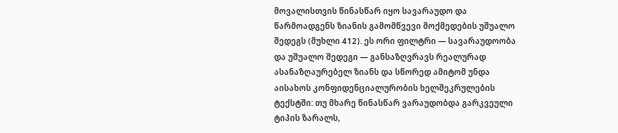მოვალისთვის წინასწარ იყო სავარაუდო და წარმოადგენს ზიანის გამომწვევი მოქმედების უშუალო შედეგს (მუხლი 412). ეს ორი ფილტრი — სავარაუდოობა და უშუალო შედეგი — განსაზღვრავს რეალურად ასანაზღაურებელ ზიანს და სწორედ ამიტომ უნდა აისახოს კონფიდენციალურობის ხელშეკრულების ტექსტში: თუ მხარე წინასწარ ვარაუდობდა გარკვეული ტიპის ზარალს,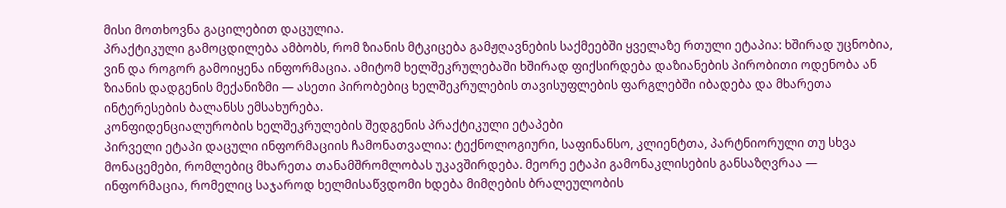მისი მოთხოვნა გაცილებით დაცულია.
პრაქტიკული გამოცდილება ამბობს, რომ ზიანის მტკიცება გამჟღავნების საქმეებში ყველაზე რთული ეტაპია: ხშირად უცნობია, ვინ და როგორ გამოიყენა ინფორმაცია. ამიტომ ხელშეკრულებაში ხშირად ფიქსირდება დაზიანების პირობითი ოდენობა ან ზიანის დადგენის მექანიზმი — ასეთი პირობებიც ხელშეკრულების თავისუფლების ფარგლებში იბადება და მხარეთა ინტერესების ბალანსს ემსახურება.
კონფიდენციალურობის ხელშეკრულების შედგენის პრაქტიკული ეტაპები
პირველი ეტაპი დაცული ინფორმაციის ჩამონათვალია: ტექნოლოგიური, საფინანსო, კლიენტთა, პარტნიორული თუ სხვა მონაცემები, რომლებიც მხარეთა თანამშრომლობას უკავშირდება. მეორე ეტაპი გამონაკლისების განსაზღვრაა — ინფორმაცია, რომელიც საჯაროდ ხელმისაწვდომი ხდება მიმღების ბრალეულობის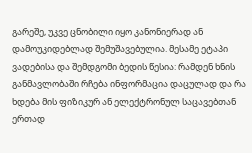გარეშე, უკვე ცნობილი იყო კანონიერად ან დამოუკიდებლად შემუშავებულია. მესამე ეტაპი ვადებისა და შემდგომი ბედის წესია: რამდენ ხნის განმავლობაში რჩება ინფორმაცია დაცულად და რა ხდება მის ფიზიკურ ან ელექტრონულ საცავებთან ერთად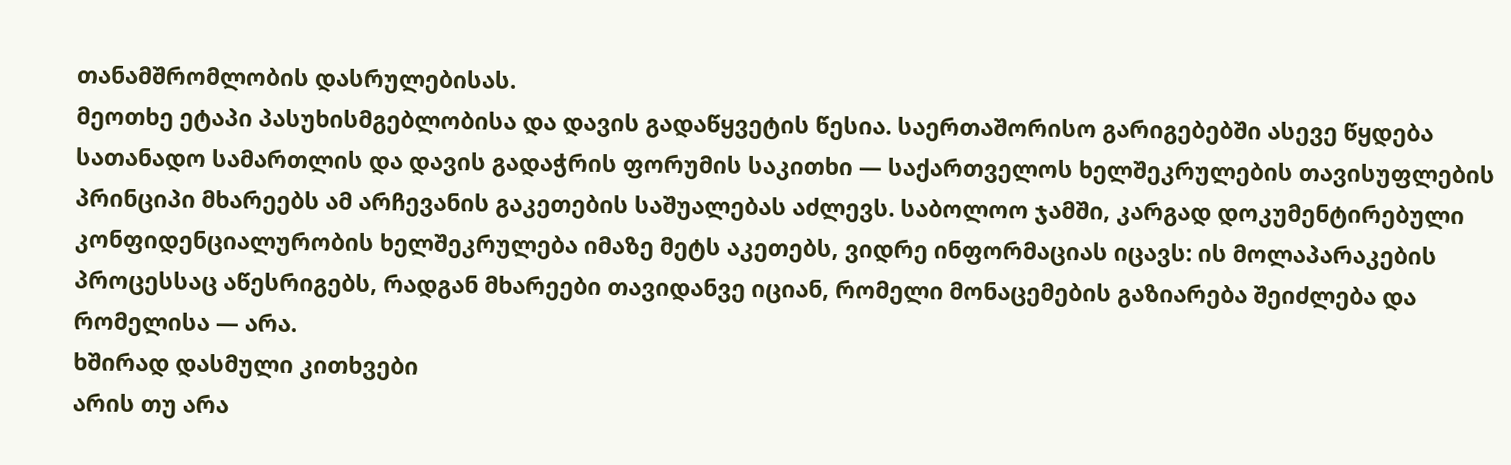თანამშრომლობის დასრულებისას.
მეოთხე ეტაპი პასუხისმგებლობისა და დავის გადაწყვეტის წესია. საერთაშორისო გარიგებებში ასევე წყდება სათანადო სამართლის და დავის გადაჭრის ფორუმის საკითხი — საქართველოს ხელშეკრულების თავისუფლების პრინციპი მხარეებს ამ არჩევანის გაკეთების საშუალებას აძლევს. საბოლოო ჯამში, კარგად დოკუმენტირებული კონფიდენციალურობის ხელშეკრულება იმაზე მეტს აკეთებს, ვიდრე ინფორმაციას იცავს: ის მოლაპარაკების პროცესსაც აწესრიგებს, რადგან მხარეები თავიდანვე იციან, რომელი მონაცემების გაზიარება შეიძლება და რომელისა — არა.
ხშირად დასმული კითხვები
არის თუ არა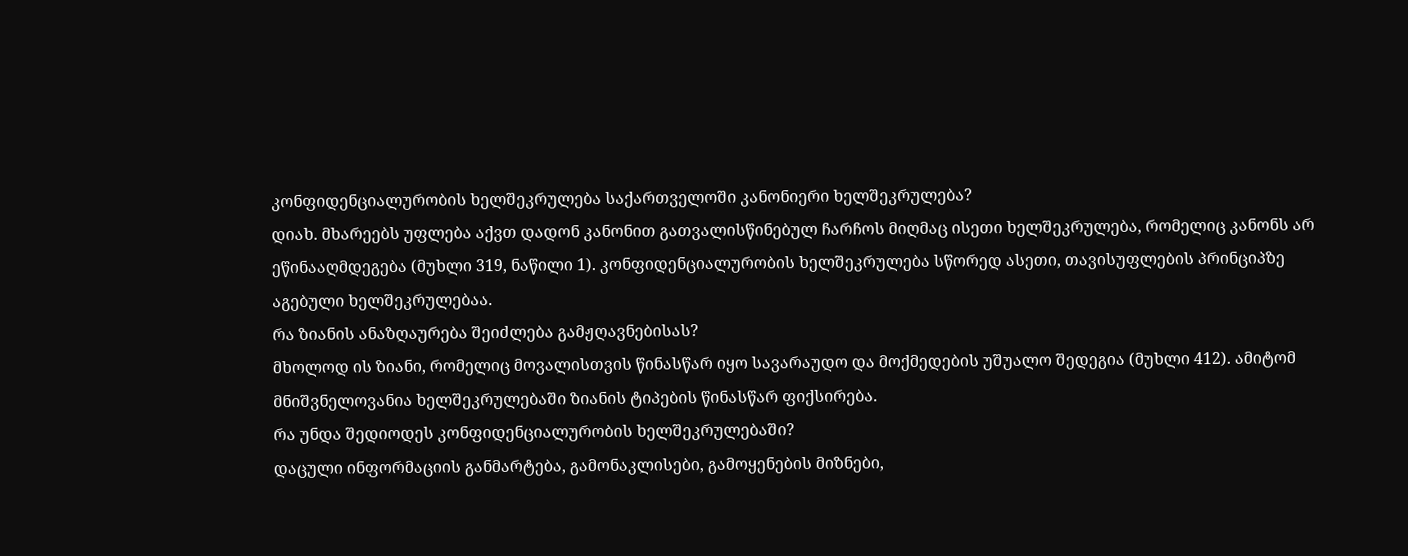კონფიდენციალურობის ხელშეკრულება საქართველოში კანონიერი ხელშეკრულება?
დიახ. მხარეებს უფლება აქვთ დადონ კანონით გათვალისწინებულ ჩარჩოს მიღმაც ისეთი ხელშეკრულება, რომელიც კანონს არ ეწინააღმდეგება (მუხლი 319, ნაწილი 1). კონფიდენციალურობის ხელშეკრულება სწორედ ასეთი, თავისუფლების პრინციპზე აგებული ხელშეკრულებაა.
რა ზიანის ანაზღაურება შეიძლება გამჟღავნებისას?
მხოლოდ ის ზიანი, რომელიც მოვალისთვის წინასწარ იყო სავარაუდო და მოქმედების უშუალო შედეგია (მუხლი 412). ამიტომ მნიშვნელოვანია ხელშეკრულებაში ზიანის ტიპების წინასწარ ფიქსირება.
რა უნდა შედიოდეს კონფიდენციალურობის ხელშეკრულებაში?
დაცული ინფორმაციის განმარტება, გამონაკლისები, გამოყენების მიზნები,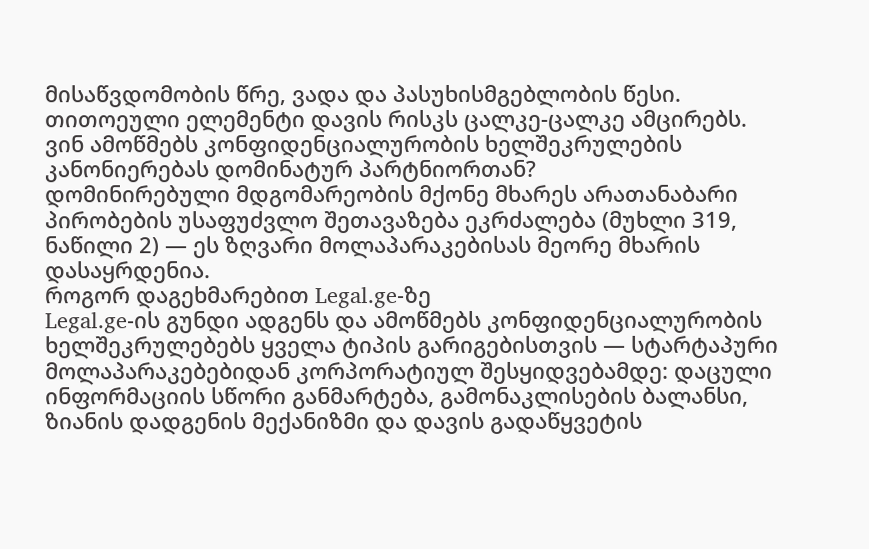მისაწვდომობის წრე, ვადა და პასუხისმგებლობის წესი. თითოეული ელემენტი დავის რისკს ცალკე-ცალკე ამცირებს.
ვინ ამოწმებს კონფიდენციალურობის ხელშეკრულების კანონიერებას დომინატურ პარტნიორთან?
დომინირებული მდგომარეობის მქონე მხარეს არათანაბარი პირობების უსაფუძვლო შეთავაზება ეკრძალება (მუხლი 319, ნაწილი 2) — ეს ზღვარი მოლაპარაკებისას მეორე მხარის დასაყრდენია.
როგორ დაგეხმარებით Legal.ge-ზე
Legal.ge-ის გუნდი ადგენს და ამოწმებს კონფიდენციალურობის ხელშეკრულებებს ყველა ტიპის გარიგებისთვის — სტარტაპური მოლაპარაკებებიდან კორპორატიულ შესყიდვებამდე: დაცული ინფორმაციის სწორი განმარტება, გამონაკლისების ბალანსი, ზიანის დადგენის მექანიზმი და დავის გადაწყვეტის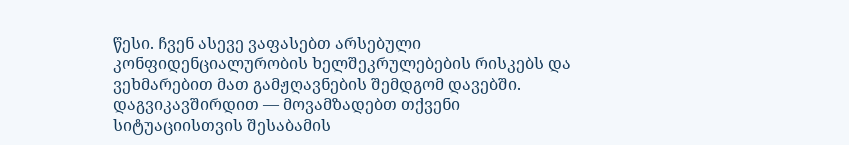წესი. ჩვენ ასევე ვაფასებთ არსებული კონფიდენციალურობის ხელშეკრულებების რისკებს და ვეხმარებით მათ გამჟღავნების შემდგომ დავებში. დაგვიკავშირდით — მოვამზადებთ თქვენი სიტუაციისთვის შესაბამის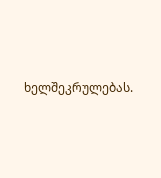ხელშეკრულებას.